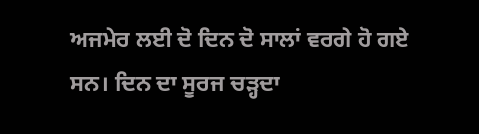ਅਜਮੇਰ ਲਈ ਦੋ ਦਿਨ ਦੋ ਸਾਲਾਂ ਵਰਗੇ ਹੋ ਗਏ ਸਨ। ਦਿਨ ਦਾ ਸੂਰਜ ਚੜ੍ਹਦਾ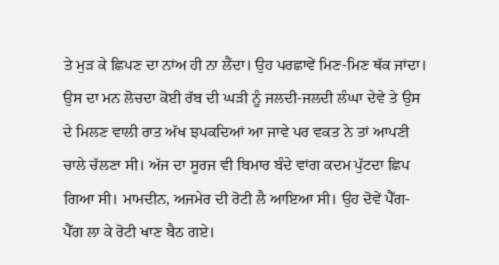ਤੇ ਮੁੜ ਕੇ ਛਿਪਣ ਦਾ ਨਾਂਅ ਹੀ ਨਾ ਲੈਂਦਾ। ਉਹ ਪਰਛਾਵੇਂ ਮਿਣ-ਮਿਣ ਥੱਕ ਜਾਂਦਾ। ਉਸ ਦਾ ਮਨ ਲੋਚਦਾ ਕੋਈ ਰੱਬ ਦੀ ਘੜੀ ਨੂੰ ਜਲਦੀ-ਜਲਦੀ ਲੰਘਾ ਦੇਵੇ ਤੇ ਉਸ ਦੇ ਮਿਲਣ ਵਾਲੀ ਰਾਤ ਅੱਖ ਝਪਕਦਿਆਂ ਆ ਜਾਵੇ ਪਰ ਵਕਤ ਨੇ ਤਾਂ ਆਪਣੀ ਚਾਲੇ ਚੱਲਣਾ ਸੀ। ਅੱਜ ਦਾ ਸੂਰਜ ਵੀ ਬਿਮਾਰ ਬੰਦੇ ਵਾਂਗ ਕਦਮ ਪੁੱਟਦਾ ਛਿਪ ਗਿਆ ਸੀ। ਮਾਮਦੀਨ, ਅਜਮੇਰ ਦੀ ਰੋਟੀ ਲੈ ਆਇਆ ਸੀ। ਉਹ ਦੋਵੇਂ ਪੈੱਗ-ਪੈੱਗ ਲਾ ਕੇ ਰੋਟੀ ਖਾਣ ਬੈਠ ਗਏ।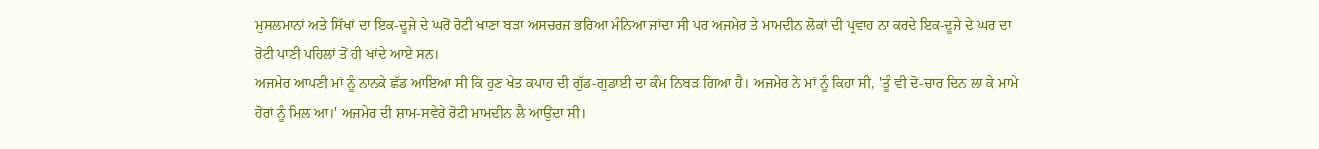ਮੁਸਲਮਾਨਾਂ ਅਤੇ ਸਿੱਖਾਂ ਦਾ ਇਕ-ਦੂਜੇ ਦੇ ਘਰੋਂ ਰੋਟੀ ਖਾਣਾ ਬੜਾ ਅਸਚਰਜ ਭਰਿਆ ਮੰਨਿਆ ਜਾਂਦਾ ਸੀ ਪਰ ਅਜਮੇਰ ਤੇ ਮਾਮਦੀਨ ਲੋਕਾਂ ਦੀ ਪ੍ਰਵਾਹ ਨਾ ਕਰਦੇ ਇਕ-ਦੂਜੇ ਦੇ ਘਰ ਦਾ ਰੋਟੀ ਪਾਣੀ ਪਹਿਲਾਂ ਤੋਂ ਹੀ ਖਾਂਦੇ ਆਏ ਸਨ।
ਅਜਮੇਰ ਆਪਣੀ ਮਾਂ ਨੂੰ ਨਾਨਕੇ ਛੱਡ ਆਇਆ ਸੀ ਕਿ ਹੁਣ ਖੇਤ ਕਪਾਹ ਦੀ ਗੁੱਡ-ਗੁਡਾਈ ਦਾ ਕੰਮ ਨਿਬੜ ਗਿਆ ਹੈ। ਅਜਮੇਰ ਨੇ ਮਾਂ ਨੂੰ ਕਿਹਾ ਸੀ, 'ਤੂੰ ਵੀ ਦੋ-ਚਾਰ ਦਿਨ ਲਾ ਕੇ ਮਾਮੇ ਹੋਰਾਂ ਨੂੰ ਮਿਲ ਆ।' ਅਜਮੇਰ ਦੀ ਸ਼ਾਮ-ਸਵੇਰੇ ਰੋਟੀ ਮਾਮਦੀਨ ਲੈ ਆਉਂਦਾ ਸੀ।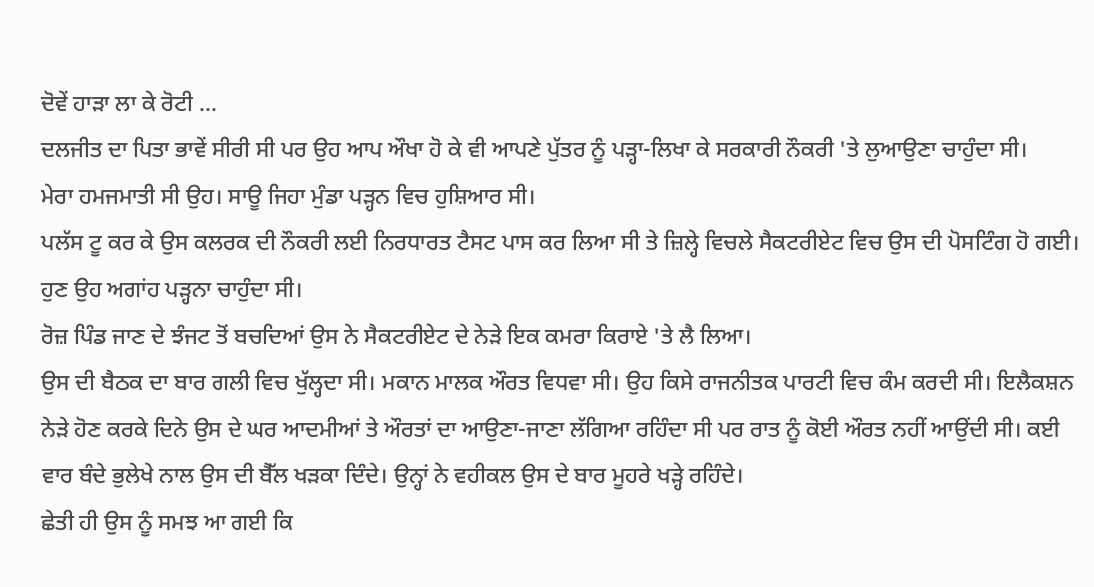ਦੋਵੇਂ ਹਾੜਾ ਲਾ ਕੇ ਰੋਟੀ ...
ਦਲਜੀਤ ਦਾ ਪਿਤਾ ਭਾਵੇਂ ਸੀਰੀ ਸੀ ਪਰ ਉਹ ਆਪ ਔਖਾ ਹੋ ਕੇ ਵੀ ਆਪਣੇ ਪੁੱਤਰ ਨੂੰ ਪੜ੍ਹਾ-ਲਿਖਾ ਕੇ ਸਰਕਾਰੀ ਨੌਕਰੀ 'ਤੇ ਲੁਆਉਣਾ ਚਾਹੁੰਦਾ ਸੀ।
ਮੇਰਾ ਹਮਜਮਾਤੀ ਸੀ ਉਹ। ਸਾਊ ਜਿਹਾ ਮੁੰਡਾ ਪੜ੍ਹਨ ਵਿਚ ਹੁਸ਼ਿਆਰ ਸੀ।
ਪਲੱਸ ਟੂ ਕਰ ਕੇ ਉਸ ਕਲਰਕ ਦੀ ਨੌਕਰੀ ਲਈ ਨਿਰਧਾਰਤ ਟੈਸਟ ਪਾਸ ਕਰ ਲਿਆ ਸੀ ਤੇ ਜ਼ਿਲ੍ਹੇ ਵਿਚਲੇ ਸੈਕਟਰੀਏਟ ਵਿਚ ਉਸ ਦੀ ਪੋਸਟਿੰਗ ਹੋ ਗਈ। ਹੁਣ ਉਹ ਅਗਾਂਹ ਪੜ੍ਹਨਾ ਚਾਹੁੰਦਾ ਸੀ।
ਰੋਜ਼ ਪਿੰਡ ਜਾਣ ਦੇ ਝੰਜਟ ਤੋਂ ਬਚਦਿਆਂ ਉਸ ਨੇ ਸੈਕਟਰੀਏਟ ਦੇ ਨੇੜੇ ਇਕ ਕਮਰਾ ਕਿਰਾਏ 'ਤੇ ਲੈ ਲਿਆ।
ਉਸ ਦੀ ਬੈਠਕ ਦਾ ਬਾਰ ਗਲੀ ਵਿਚ ਖੁੱਲ੍ਹਦਾ ਸੀ। ਮਕਾਨ ਮਾਲਕ ਔਰਤ ਵਿਧਵਾ ਸੀ। ਉਹ ਕਿਸੇ ਰਾਜਨੀਤਕ ਪਾਰਟੀ ਵਿਚ ਕੰਮ ਕਰਦੀ ਸੀ। ਇਲੈਕਸ਼ਨ ਨੇੜੇ ਹੋਣ ਕਰਕੇ ਦਿਨੇ ਉਸ ਦੇ ਘਰ ਆਦਮੀਆਂ ਤੇ ਔਰਤਾਂ ਦਾ ਆਉਣਾ-ਜਾਣਾ ਲੱਗਿਆ ਰਹਿੰਦਾ ਸੀ ਪਰ ਰਾਤ ਨੂੰ ਕੋਈ ਔਰਤ ਨਹੀਂ ਆਉਂਦੀ ਸੀ। ਕਈ ਵਾਰ ਬੰਦੇ ਭੁਲੇਖੇ ਨਾਲ ਉਸ ਦੀ ਬੈੱਲ ਖੜਕਾ ਦਿੰਦੇ। ਉਨ੍ਹਾਂ ਨੇ ਵਹੀਕਲ ਉਸ ਦੇ ਬਾਰ ਮੂਹਰੇ ਖੜ੍ਹੇ ਰਹਿੰਦੇ।
ਛੇਤੀ ਹੀ ਉਸ ਨੂੰ ਸਮਝ ਆ ਗਈ ਕਿ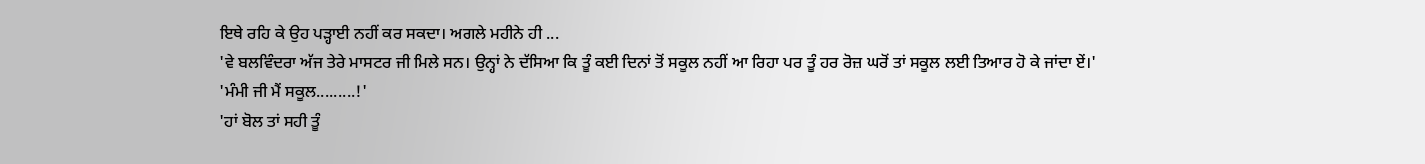ਇਥੇ ਰਹਿ ਕੇ ਉਹ ਪੜ੍ਹਾਈ ਨਹੀਂ ਕਰ ਸਕਦਾ। ਅਗਲੇ ਮਹੀਨੇ ਹੀ ...
'ਵੇ ਬਲਵਿੰਦਰਾ ਅੱਜ ਤੇਰੇ ਮਾਸਟਰ ਜੀ ਮਿਲੇ ਸਨ। ਉਨ੍ਹਾਂ ਨੇ ਦੱਸਿਆ ਕਿ ਤੂੰ ਕਈ ਦਿਨਾਂ ਤੋਂ ਸਕੂਲ ਨਹੀਂ ਆ ਰਿਹਾ ਪਰ ਤੂੰ ਹਰ ਰੋਜ਼ ਘਰੋਂ ਤਾਂ ਸਕੂਲ ਲਈ ਤਿਆਰ ਹੋ ਕੇ ਜਾਂਦਾ ਏਂ।'
'ਮੰਮੀ ਜੀ ਮੈਂ ਸਕੂਲ.........!'
'ਹਾਂ ਬੋਲ ਤਾਂ ਸਹੀ ਤੂੰ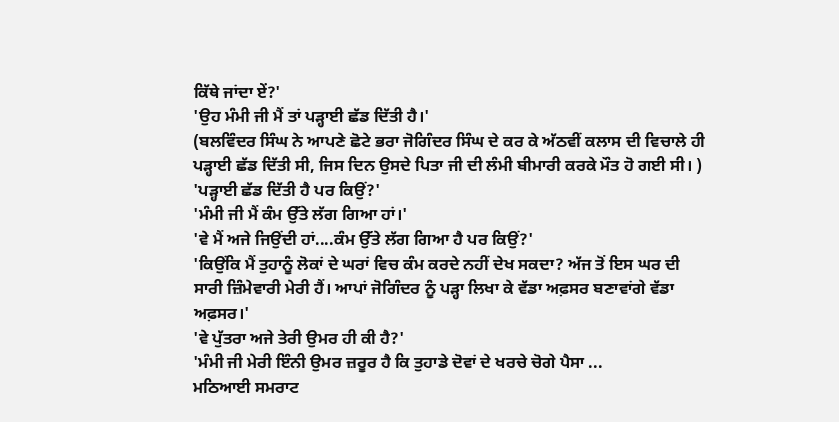ਕਿੱਥੇ ਜਾਂਦਾ ਏਂ?'
'ਉਹ ਮੰਮੀ ਜੀ ਮੈਂ ਤਾਂ ਪੜ੍ਹਾਈ ਛੱਡ ਦਿੱਤੀ ਹੈ।'
(ਬਲਵਿੰਦਰ ਸਿੰਘ ਨੇ ਆਪਣੇ ਛੋਟੇ ਭਰਾ ਜੋਗਿੰਦਰ ਸਿੰਘ ਦੇ ਕਰ ਕੇ ਅੱਠਵੀਂ ਕਲਾਸ ਦੀ ਵਿਚਾਲੇ ਹੀ ਪੜ੍ਹਾਈ ਛੱਡ ਦਿੱਤੀ ਸੀ, ਜਿਸ ਦਿਨ ਉਸਦੇ ਪਿਤਾ ਜੀ ਦੀ ਲੰਮੀ ਬੀਮਾਰੀ ਕਰਕੇ ਮੌਤ ਹੋ ਗਈ ਸੀ। )
'ਪੜ੍ਹਾਈ ਛੱਡ ਦਿੱਤੀ ਹੈ ਪਰ ਕਿਉਂ?'
'ਮੰਮੀ ਜੀ ਮੈਂ ਕੰਮ ਉੱਤੇ ਲੱਗ ਗਿਆ ਹਾਂ।'
'ਵੇ ਮੈਂ ਅਜੇ ਜਿਉਂਦੀ ਹਾਂ....ਕੰਮ ਉੱਤੇ ਲੱਗ ਗਿਆ ਹੈ ਪਰ ਕਿਉਂ?'
'ਕਿਉਂਕਿ ਮੈਂ ਤੁਹਾਨੂੰ ਲੋਕਾਂ ਦੇ ਘਰਾਂ ਵਿਚ ਕੰਮ ਕਰਦੇ ਨਹੀਂ ਦੇਖ ਸਕਦਾ? ਅੱਜ ਤੋਂ ਇਸ ਘਰ ਦੀ ਸਾਰੀ ਜ਼ਿੰਮੇਵਾਰੀ ਮੇਰੀ ਹੈਂ। ਆਪਾਂ ਜੋਗਿੰਦਰ ਨੂੰ ਪੜ੍ਹਾ ਲਿਖਾ ਕੇ ਵੱਡਾ ਅਫ਼ਸਰ ਬਣਾਵਾਂਗੇ ਵੱਡਾ ਅਫ਼ਸਰ।'
'ਵੇ ਪੁੱਤਰਾ ਅਜੇ ਤੇਰੀ ਉਮਰ ਹੀ ਕੀ ਹੈ?'
'ਮੰਮੀ ਜੀ ਮੇਰੀ ਇੰਨੀ ਉਮਰ ਜ਼ਰੂਰ ਹੈ ਕਿ ਤੁਹਾਡੇ ਦੋਵਾਂ ਦੇ ਖਰਚੇ ਚੋਗੇ ਪੈਸਾ ...
ਮਠਿਆਈ ਸਮਰਾਟ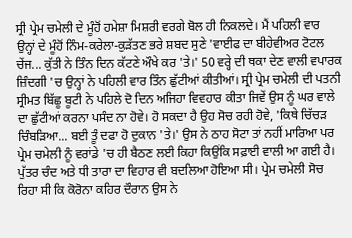ਸ੍ਰੀ ਪ੍ਰੇਮ ਚਮੇਲੀ ਦੇ ਮੂੰਹੋਂ ਹਮੇਸ਼ਾ ਮਿਸ਼ਰੀ ਵਰਗੇ ਬੋਲ ਹੀ ਨਿਕਲਦੇ। ਮੈਂ ਪਹਿਲੀ ਵਾਰ ਉਨ੍ਹਾਂ ਦੇ ਮੂੰਹੋਂ ਨਿੰਮ-ਕਰੇਲਾ-ਕੁੜੱਤਣ ਭਰੇ ਸ਼ਬਦ ਸੁਣੇ 'ਵਾਈਫ ਦਾ ਬੀਹੇਵੀਅਰ ਟੋਟਲ ਚੇਂਜ... ਕੁੱਤੀ ਨੇ ਤਿੰਨ ਦਿਨ ਕੱਟਣੇ ਔਖੇ ਕਰ 'ਤੇ।' 50 ਵਰ੍ਹੇ ਦੀ ਥਕਾ ਦੇਣ ਵਾਲੀ ਵਪਾਰਕ ਜ਼ਿੰਦਗੀ 'ਚ ਉਨ੍ਹਾਂ ਨੇ ਪਹਿਲੀ ਵਾਰ ਤਿੰਨ ਛੁੱਟੀਆਂ ਕੀਤੀਆਂ। ਸ੍ਰੀ ਪ੍ਰੇਮ ਚਮੇਲੀ ਦੀ ਪਤਨੀ ਸ੍ਰੀਮਤ ਬਿੱਛੂ ਬੂਟੀ ਨੇ ਪਹਿਲੇ ਦੋ ਦਿਨ ਅਜਿਹਾ ਵਿਵਹਾਰ ਕੀਤਾ ਜਿਵੇਂ ਉਸ ਨੂੰ ਘਰ ਵਾਲੇ ਦਾ ਛੁੱਟੀਆਂ ਕਰਨਾ ਪਸੰਦ ਨਾ ਹੋਵੇ। ਹੋ ਸਕਦਾ ਹੈ ਉਹ ਸੋਚ ਰਹੀ ਹੋਵੇ, 'ਕਿਥੇ ਚਿੱਚੜ ਚਿੰਬੜਿਆ... ਬਈ ਤੂੰ ਦਫਾ ਹੋ ਦੁਕਾਨ 'ਤੇ।' ਉਸ ਨੇ ਠਾਹ ਸੋਟਾ ਤਾਂ ਨਹੀਂ ਮਾਰਿਆ ਪਰ ਪ੍ਰੇਮ ਚਮੇਲੀ ਨੂੰ ਵਰਾਂਡੇ 'ਚ ਹੀ ਬੈਠਣ ਲਈ ਕਿਹਾ ਕਿਉਂਕਿ ਸਫ਼ਾਈ ਵਾਲੀ ਆ ਗਈ ਹੈ। ਪੁੱਤਰ ਚੰਦ ਅਤੇ ਧੀ ਤਾਰਾ ਦਾ ਵਿਹਾਰ ਵੀ ਬਦਲਿਆ ਹੋਇਆ ਸੀ। ਪ੍ਰੇਮ ਚਮੇਲੀ ਸੋਚ ਰਿਹਾ ਸੀ ਕਿ ਕੋਰੋਨਾ ਕਹਿਰ ਦੌਰਾਨ ਉਸ ਨੇ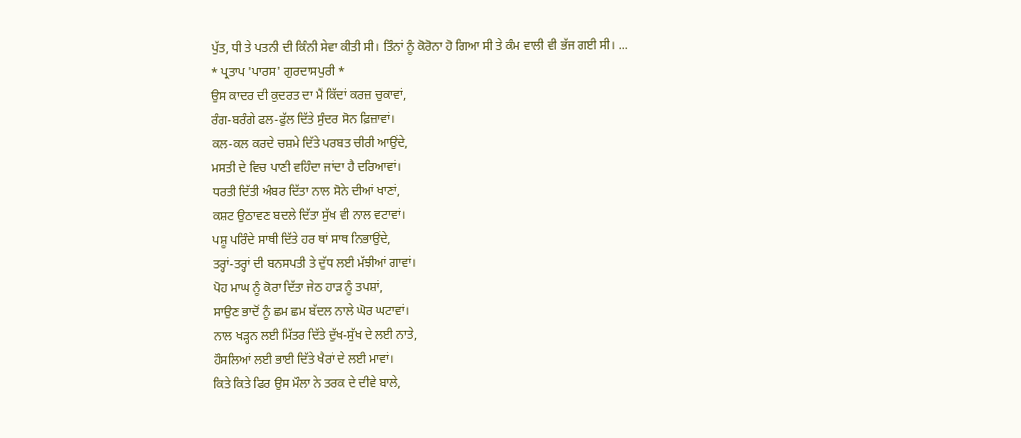ਪੁੱਤ, ਧੀ ਤੇ ਪਤਨੀ ਦੀ ਕਿੰਨੀ ਸੇਵਾ ਕੀਤੀ ਸੀ। ਤਿੰਨਾਂ ਨੂੰ ਕੋਰੋਨਾ ਹੋ ਗਿਆ ਸੀ ਤੇ ਕੰਮ ਵਾਲੀ ਵੀ ਭੱਜ ਗਈ ਸੀ। ...
* ਪ੍ਰਤਾਪ 'ਪਾਰਸ' ਗੁਰਦਾਸਪੁਰੀ *
ਉਸ ਕਾਦਰ ਦੀ ਕੁਦਰਤ ਦਾ ਮੈਂ ਕਿੱਦਾਂ ਕਰਜ਼ ਚੁਕਾਵਾਂ,
ਰੰਗ-ਬਰੰਗੇ ਫਲ-ਫੁੱਲ ਦਿੱਤੇ ਸੁੰਦਰ ਸੋਨ ਫ਼ਿਜ਼ਾਵਾਂ।
ਕਲ-ਕਲ ਕਰਦੇ ਚਸ਼ਮੇ ਦਿੱਤੇ ਪਰਬਤ ਚੀਰੀ ਆਉਂਦੇ,
ਮਸਤੀ ਦੇ ਵਿਚ ਪਾਣੀ ਵਹਿੰਦਾ ਜਾਂਦਾ ਹੈ ਦਰਿਆਵਾਂ।
ਧਰਤੀ ਦਿੱਤੀ ਅੰਬਰ ਦਿੱਤਾ ਨਾਲ ਸੋਨੇ ਦੀਆਂ ਖਾਣਾਂ,
ਕਸ਼ਟ ਉਠਾਵਣ ਬਦਲੇ ਦਿੱਤਾ ਸੁੱਖ ਵੀ ਨਾਲ ਵਟਾਵਾਂ।
ਪਸ਼ੂ ਪਰਿੰਦੇ ਸਾਥੀ ਦਿੱਤੇ ਹਰ ਥਾਂ ਸਾਥ ਨਿਭਾਉਂਦੇ,
ਤਰ੍ਹਾਂ-ਤਰ੍ਹਾਂ ਦੀ ਬਨਸਪਤੀ ਤੇ ਦੁੱਧ ਲਈ ਮੱਝੀਆਂ ਗਾਵਾਂ।
ਪੋਹ ਮਾਘ ਨੂੰ ਕੋਰਾ ਦਿੱਤਾ ਜੇਠ ਹਾੜ ਨੂੰ ਤਪਸ਼ਾਂ,
ਸਾਉਣ ਭਾਦੋਂ ਨੂੰ ਛਮ ਛਮ ਬੱਦਲ ਨਾਲੇ ਘੋਰ ਘਟਾਵਾਂ।
ਨਾਲ ਖੜ੍ਹਨ ਲਈ ਮਿੱਤਰ ਦਿੱਤੇ ਦੁੱਖ-ਸੁੱਖ ਦੇ ਲਈ ਨਾਤੇ,
ਹੌਸਲਿਆਂ ਲਈ ਭਾਈ ਦਿੱਤੇ ਖੈਰਾਂ ਦੇ ਲਈ ਮਾਵਾਂ।
ਕਿਤੇ ਕਿਤੇ ਫਿਰ ਉਸ ਮੌਲਾ ਨੇ ਤਰਕ ਦੇ ਦੀਵੇ ਬਾਲੇ,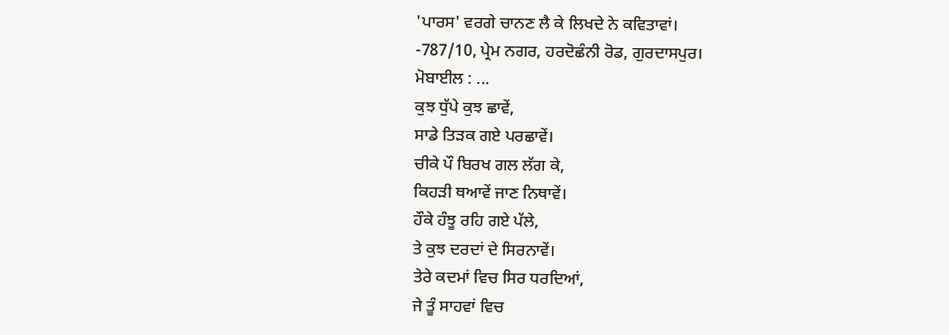'ਪਾਰਸ' ਵਰਗੇ ਚਾਨਣ ਲੈ ਕੇ ਲਿਖਦੇ ਨੇ ਕਵਿਤਾਵਾਂ।
-787/10, ਪ੍ਰੇਮ ਨਗਰ, ਹਰਦੋਛੰਨੀ ਰੋਡ, ਗੁਰਦਾਸਪੁਰ।
ਮੋਬਾਈਲ : ...
ਕੁਝ ਧੁੱਪੇ ਕੁਝ ਛਾਵੇਂ,
ਸਾਡੇ ਤਿੜਕ ਗਏ ਪਰਛਾਵੇਂ।
ਚੀਕੇ ਪੌ ਬਿਰਖ ਗਲ ਲੱਗ ਕੇ,
ਕਿਹੜੀ ਥਆਵੇਂ ਜਾਣ ਨਿਥਾਵੇਂ।
ਹੌਕੇ ਹੰਝੂ ਰਹਿ ਗਏ ਪੱਲੇ,
ਤੇ ਕੁਝ ਦਰਦਾਂ ਦੇ ਸਿਰਨਾਵੇਂ।
ਤੇਰੇ ਕਦਮਾਂ ਵਿਚ ਸਿਰ ਧਰਦਿਆਂ,
ਜੇ ਤੂੰ ਸਾਹਵਾਂ ਵਿਚ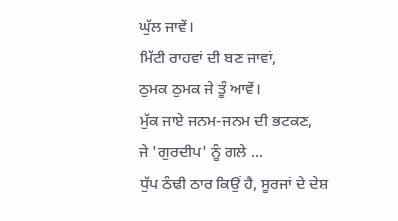ਘੁੱਲ ਜਾਵੇਂ।
ਮਿੱਟੀ ਰਾਹਵਾਂ ਦੀ ਬਣ ਜਾਵਾਂ,
ਠੁਮਕ ਠੁਮਕ ਜੇ ਤੂੰ ਆਵੇਂ।
ਮੁੱਕ ਜਾਏ ਜਨਮ-ਜਨਮ ਦੀ ਭਟਕਣ,
ਜੇ 'ਗੁਰਦੀਪ' ਨੂੰ ਗਲੇ ...
ਧੁੱਪ ਠੰਢੀ ਠਾਰ ਕਿਉਂ ਹੈ, ਸੂਰਜਾਂ ਦੇ ਦੇਸ਼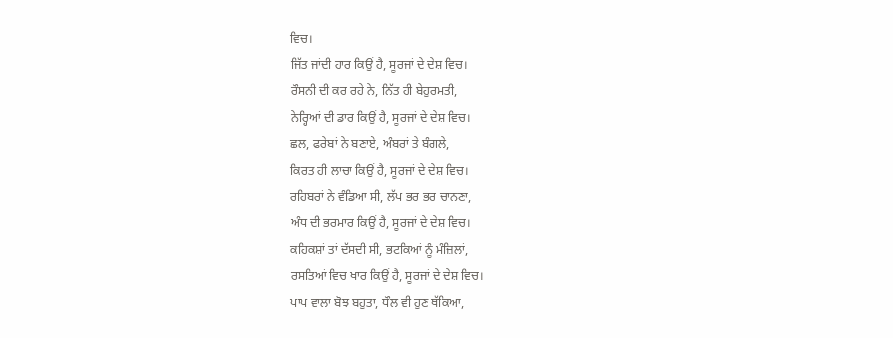ਵਿਚ।
ਜਿੱਤ ਜਾਂਦੀ ਹਾਰ ਕਿਉਂ ਹੈ, ਸੂਰਜਾਂ ਦੇ ਦੇਸ਼ ਵਿਚ।
ਰੌਸਨੀ ਦੀ ਕਰ ਰਹੇ ਨੇ, ਨਿੱਤ ਹੀ ਬੇਹੁਰਮਤੀ,
ਨੇਰ੍ਹਿਆਂ ਦੀ ਡਾਰ ਕਿਉਂ ਹੈ, ਸੂਰਜਾਂ ਦੇ ਦੇਸ਼ ਵਿਚ।
ਛਲ, ਫਰੇਬਾਂ ਨੇ ਬਣਾਏ, ਅੰਬਰਾਂ ਤੇ ਬੰਗਲੇ,
ਕਿਰਤ ਹੀ ਲਾਚਾ ਕਿਉਂ ਹੈ, ਸੂਰਜਾਂ ਦੇ ਦੇਸ਼ ਵਿਚ।
ਰਹਿਬਰਾਂ ਨੇ ਵੰਡਿਆ ਸੀ, ਲੱਪ ਭਰ ਭਰ ਚਾਨਣਾ,
ਅੰਧ ਦੀ ਭਰਮਾਰ ਕਿਉਂ ਹੈ, ਸੂਰਜਾਂ ਦੇ ਦੇਸ਼ ਵਿਚ।
ਕਹਿਕਸ਼ਾਂ ਤਾਂ ਦੱਸਦੀ ਸੀ, ਭਟਕਿਆਂ ਨੂੰ ਮੰਜ਼ਿਲਾਂ,
ਰਸਤਿਆਂ ਵਿਚ ਖਾਰ ਕਿਉਂ ਹੈ, ਸੂਰਜਾਂ ਦੇ ਦੇਸ਼ ਵਿਚ।
ਪਾਪ ਵਾਲਾ ਬੋਝ ਬਹੁਤਾ, ਧੌਲ ਵੀ ਹੁਣ ਥੱਕਿਆ,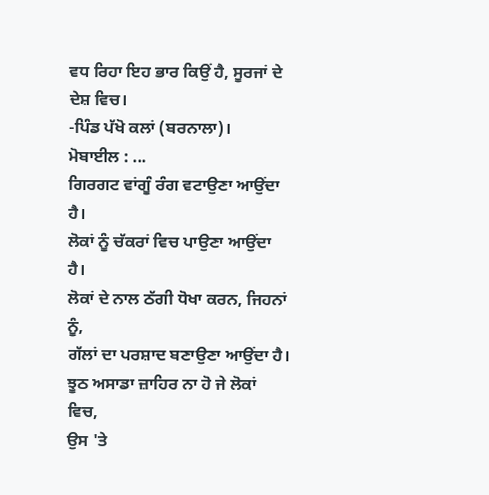ਵਧ ਰਿਹਾ ਇਹ ਭਾਰ ਕਿਉਂ ਹੈ, ਸੂਰਜਾਂ ਦੇ ਦੇਸ਼ ਵਿਚ।
-ਪਿੰਡ ਪੱਖੋ ਕਲਾਂ (ਬਰਨਾਲਾ)।
ਮੋਬਾਈਲ : ...
ਗਿਰਗਟ ਵਾਂਗੂੰ ਰੰਗ ਵਟਾਉਣਾ ਆਉਂਦਾ ਹੈ।
ਲੋਕਾਂ ਨੂੰ ਚੱਕਰਾਂ ਵਿਚ ਪਾਉਣਾ ਆਉਂਦਾ ਹੈ।
ਲੋਕਾਂ ਦੇ ਨਾਲ ਠੱਗੀ ਧੋਖਾ ਕਰਨ, ਜਿਹਨਾਂ ਨੂੰ,
ਗੱਲਾਂ ਦਾ ਪਰਸ਼ਾਦ ਬਣਾਉਣਾ ਆਉਂਦਾ ਹੈ।
ਝੂਠ ਅਸਾਡਾ ਜ਼ਾਹਿਰ ਨਾ ਹੋ ਜੇ ਲੋਕਾਂ ਵਿਚ,
ਉਸ 'ਤੇ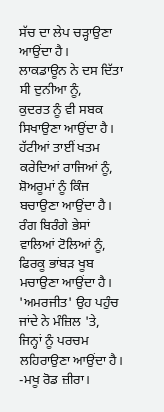ਸੱਚ ਦਾ ਲੇਪ ਚੜ੍ਹਾਉਣਾ ਆਉਂਦਾ ਹੈ।
ਲਾਕਡਾਊਨ ਨੇ ਦਸ ਦਿੱਤਾ ਸੀ ਦੁਨੀਆ ਨੂੰ,
ਕੁਦਰਤ ਨੂੰ ਵੀ ਸਬਕ ਸਿਖਾਉਣਾ ਆਉਂਦਾ ਹੈ।
ਹੱਟੀਆਂ ਤਾਈਂ ਖਤਮ ਕਰੇਦਿਆਂ ਰਾਜਿਆਂ ਨੂੰ,
ਸ਼ੋਅਰੂਮਾਂ ਨੂੰ ਕਿੰਜ ਬਚਾਉਣਾ ਆਉਂਦਾ ਹੈ।
ਰੰਗ ਬਿਰੰਗੇ ਭੇਸਾਂ ਵਾਲਿਆਂ ਟੋਲਿਆਂ ਨੂੰ,
ਫਿਰਕੂ ਭਾਂਬੜ ਖੂਬ ਮਚਾਉਣਾ ਆਉਂਦਾ ਹੈ।
'ਅਮਰਜੀਤ' ਉਹ ਪਹੁੰਚ ਜਾਂਦੇ ਨੇ ਮੰਜ਼ਿਲ 'ਤੇ,
ਜਿਨ੍ਹਾਂ ਨੂੰ ਪਰਚਮ ਲਹਿਰਾਉਣਾ ਆਉਂਦਾ ਹੈ।
-ਮਖੂ ਰੋਡ ਜ਼ੀਰਾ।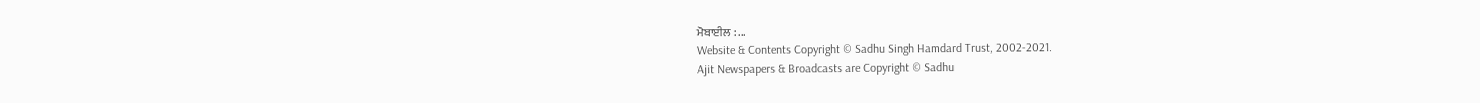ਮੋਬਾਈਲ : ...
Website & Contents Copyright © Sadhu Singh Hamdard Trust, 2002-2021.
Ajit Newspapers & Broadcasts are Copyright © Sadhu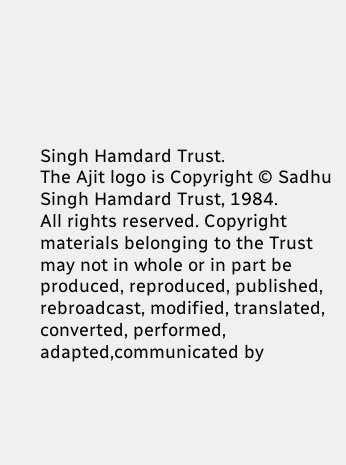Singh Hamdard Trust.
The Ajit logo is Copyright © Sadhu Singh Hamdard Trust, 1984.
All rights reserved. Copyright materials belonging to the Trust may not in whole or in part be produced, reproduced, published, rebroadcast, modified, translated, converted, performed, adapted,communicated by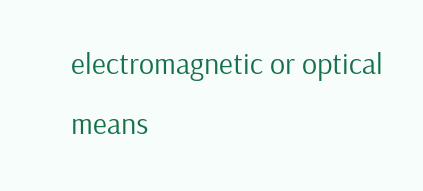electromagnetic or optical means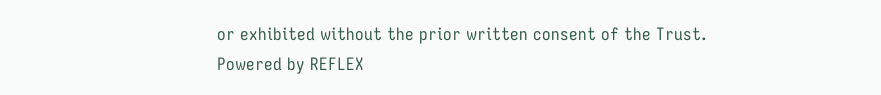or exhibited without the prior written consent of the Trust.
Powered by REFLEX